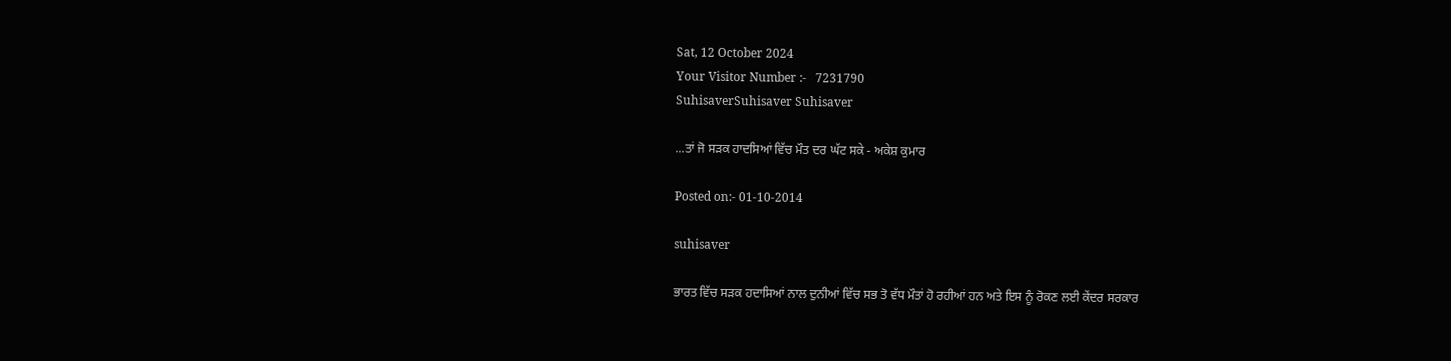Sat, 12 October 2024
Your Visitor Number :-   7231790
SuhisaverSuhisaver Suhisaver

...ਤਾਂ ਜੋ ਸੜਕ ਹਾਦਸਿਆਂ ਵਿੱਚ ਮੌਤ ਦਰ ਘੱਟ ਸਕੇ - ਅਕੇਸ਼ ਕੁਮਾਰ

Posted on:- 01-10-2014

suhisaver

ਭਾਰਤ ਵਿੱਚ ਸੜਕ ਹਦਾਸਿਆਂ ਨਾਲ ਦੁਨੀਆਂ ਵਿੱਚ ਸਭ ਤੋ ਵੱਧ ਮੌਤਾਂ ਹੋ ਰਹੀਆਂ ਹਨ ਅਤੇ ਇਸ ਨੂੰ ਰੋਕਣ ਲਈ ਕੇਂਦਰ ਸਰਕਾਰ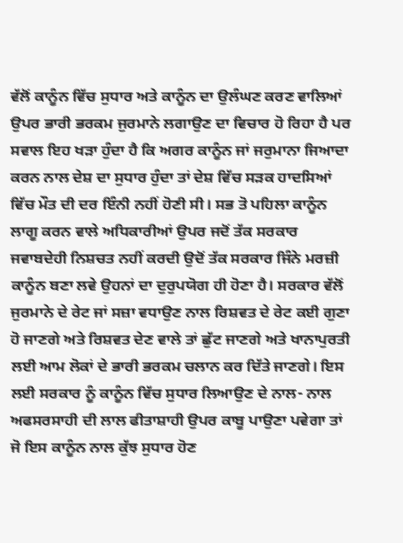ਵੱਲੋਂ ਕਾਨੂੰਨ ਵਿੱਚ ਸੁਧਾਰ ਅਤੇ ਕਾਨੂੰਨ ਦਾ ਉਲੰਘਣ ਕਰਣ ਵਾਲਿਆਂ ਉਪਰ ਭਾਰੀ ਭਰਕਮ ਜੁਰਮਾਨੇ ਲਗਾਉਣ ਦਾ ਵਿਚਾਰ ਹੋ ਰਿਹਾ ਹੈ ਪਰ ਸਵਾਲ ਇਹ ਖੜਾ ਹੁੰਦਾ ਹੈ ਕਿ ਅਗਰ ਕਾਨੂੰਨ ਜਾਂ ਜਰੁਮਾਨਾ ਜਿਆਦਾ ਕਰਨ ਨਾਲ ਦੇਸ਼ ਦਾ ਸੁਧਾਰ ਹੁੰਦਾ ਤਾਂ ਦੇਸ਼ ਵਿੱਚ ਸੜਕ ਹਾਦਸਿਆਂ ਵਿੱਚ ਮੌਤ ਦੀ ਦਰ ਇੰਨੀ ਨਹੀਂ ਹੋਣੀ ਸੀ। ਸਭ ਤੋ ਪਹਿਲਾ ਕਾਨੂੰਨ ਲਾਗੂ ਕਰਨ ਵਾਲੇ ਅਧਿਕਾਰੀਆਂ ਉਪਰ ਜਦੋਂ ਤੱਕ ਸਰਕਾਰ ਜਵਾਬਦੇਹੀ ਨਿਸ਼ਚਤ ਨਹੀਂ ਕਰਦੀ ਉਦੋਂ ਤੱਕ ਸਰਕਾਰ ਜਿੰਨੇ ਮਰਜ਼ੀ ਕਾਨੂੰਨ ਬਣਾ ਲਵੇ ਉਹਨਾਂ ਦਾ ਦੁਰੁਪਯੋਗ ਹੀ ਹੋਣਾ ਹੈ। ਸਰਕਾਰ ਵੱਲੋਂ ਜੁਰਮਾਨੇ ਦੇ ਰੇਟ ਜਾਂ ਸਜ਼ਾ ਵਧਾਉਣ ਨਾਲ ਰਿਸ਼ਵਤ ਦੇ ਰੇਟ ਕਈ ਗੁਣਾ ਹੋ ਜਾਣਗੇ ਅਤੇ ਰਿਸ਼ਵਤ ਦੇਣ ਵਾਲੇ ਤਾਂ ਛੁੱਟ ਜਾਣਗੇ ਅਤੇ ਖਾਨਾਪੁਰਤੀ ਲਈ ਆਮ ਲੋਕਾਂ ਦੇ ਭਾਰੀ ਭਰਕਮ ਚਲਾਨ ਕਰ ਦਿੱਤੇ ਜਾਣਗੇ। ਇਸ ਲਈ ਸਰਕਾਰ ਨੂੰ ਕਾਨੂੰਨ ਵਿੱਚ ਸੁਧਾਰ ਲਿਆਉਣ ਦੇ ਨਾਲ- ਨਾਲ ਅਫਸਰਸਾਹੀ ਦੀ ਲਾਲ ਫੀਤਾਸ਼ਾਹੀ ਉਪਰ ਕਾਬੂ ਪਾਉਣਾ ਪਵੇਗਾ ਤਾਂ ਜੋ ਇਸ ਕਾਨੂੰਨ ਨਾਲ ਕੁੱਝ ਸੁਧਾਰ ਹੋਣ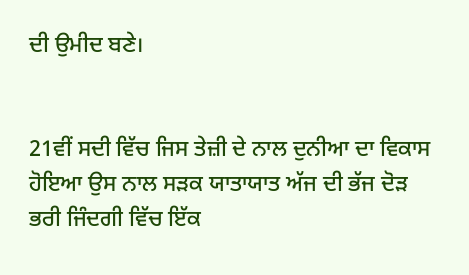ਦੀ ਉਮੀਦ ਬਣੇ।


21ਵੀਂ ਸਦੀ ਵਿੱਚ ਜਿਸ ਤੇਜ਼ੀ ਦੇ ਨਾਲ ਦੁਨੀਆ ਦਾ ਵਿਕਾਸ ਹੋਇਆ ਉਸ ਨਾਲ ਸੜਕ ਯਾਤਾਯਾਤ ਅੱਜ ਦੀ ਭੱਜ ਦੋੜ ਭਰੀ ਜਿੰਦਗੀ ਵਿੱਚ ਇੱਕ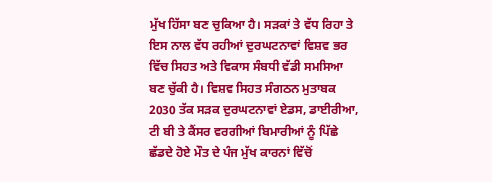ਮੁੱਖ ਹਿੱਸਾ ਬਣ ਚੁਕਿਆ ਹੈ। ਸੜਕਾਂ ਤੇ ਵੱਧ ਰਿਹਾ ਤੇ ਇਸ ਨਾਲ ਵੱਧ ਰਹੀਆਂ ਦੁਰਘਟਨਾਵਾਂ ਵਿਸ਼ਵ ਭਰ ਵਿੱਚ ਸਿਹਤ ਅਤੇ ਵਿਕਾਸ ਸੰਬਧੀ ਵੱਡੀ ਸਮਸਿਆ ਬਣ ਚੁੱਕੀ ਹੈ। ਵਿਸ਼ਵ ਸਿਹਤ ਸੰਗਠਨ ਮੁਤਾਬਕ 2030 ਤੱਕ ਸੜਕ ਦੁਰਘਟਨਾਵਾਂ ਏਡਸ, ਡਾਈਰੀਆ, ਟੀ ਬੀ ਤੇ ਕੈਂਸਰ ਵਰਗੀਆਂ ਬਿਮਾਰੀਆਂ ਨੂੰ ਪਿੱਛੇ ਛੱਡਦੇ ਹੋਏ ਮੌਤ ਦੇ ਪੰਜ ਮੁੱਖ ਕਾਰਨਾਂ ਵਿੱਚੋਂ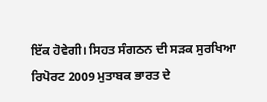ਇੱਕ ਹੋਵੇਗੀ। ਸਿਹਤ ਸੰਗਠਨ ਦੀ ਸੜਕ ਸੁਰਖਿਆ ਰਿਪੋਰਟ 2009 ਮੁਤਾਬਕ ਭਾਰਤ ਦੇ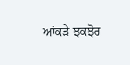ਆਂਕੜੇ ਝਕਝੋਰ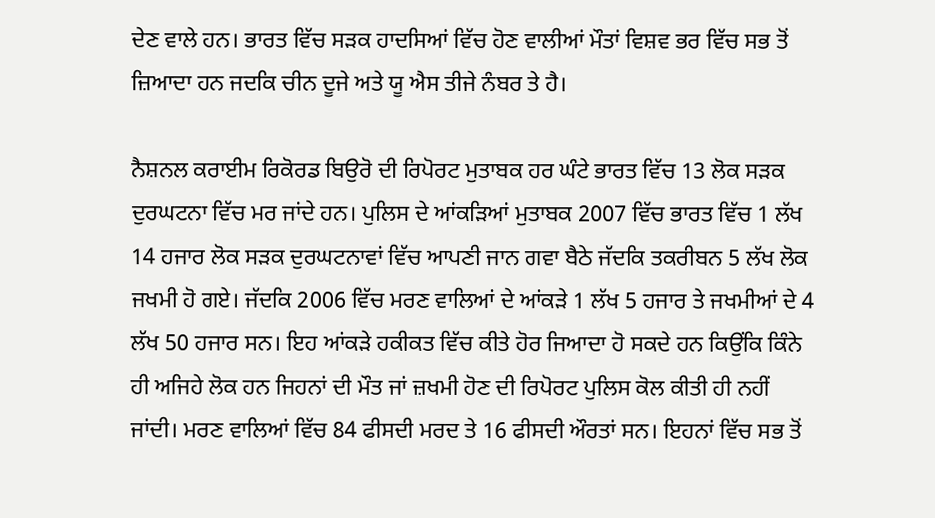ਦੇਣ ਵਾਲੇ ਹਨ। ਭਾਰਤ ਵਿੱਚ ਸੜਕ ਹਾਦਸਿਆਂ ਵਿੱਚ ਹੋਣ ਵਾਲੀਆਂ ਮੌਤਾਂ ਵਿਸ਼ਵ ਭਰ ਵਿੱਚ ਸਭ ਤੋਂ ਜ਼ਿਆਦਾ ਹਨ ਜਦਕਿ ਚੀਨ ਦੂਜੇ ਅਤੇ ਯੂ ਐਸ ਤੀਜੇ ਨੰਬਰ ਤੇ ਹੈ।

ਨੈਸ਼ਨਲ ਕਰਾਈਮ ਰਿਕੋਰਡ ਬਿਉਰੋ ਦੀ ਰਿਪੋਰਟ ਮੁਤਾਬਕ ਹਰ ਘੰਟੇ ਭਾਰਤ ਵਿੱਚ 13 ਲੋਕ ਸੜਕ ਦੁਰਘਟਨਾ ਵਿੱਚ ਮਰ ਜਾਂਦੇ ਹਨ। ਪੁਲਿਸ ਦੇ ਆਂਕੜਿਆਂ ਮੁਤਾਬਕ 2007 ਵਿੱਚ ਭਾਰਤ ਵਿੱਚ 1 ਲੱਖ 14 ਹਜਾਰ ਲੋਕ ਸੜਕ ਦੁਰਘਟਨਾਵਾਂ ਵਿੱਚ ਆਪਣੀ ਜਾਨ ਗਵਾ ਬੈਠੇ ਜੱਦਕਿ ਤਕਰੀਬਨ 5 ਲੱਖ ਲੋਕ ਜਖਮੀ ਹੋ ਗਏ। ਜੱਦਕਿ 2006 ਵਿੱਚ ਮਰਣ ਵਾਲਿਆਂ ਦੇ ਆਂਕੜੇ 1 ਲੱਖ 5 ਹਜਾਰ ਤੇ ਜਖਮੀਆਂ ਦੇ 4 ਲੱਖ 50 ਹਜਾਰ ਸਨ। ਇਹ ਆਂਕੜੇ ਹਕੀਕਤ ਵਿੱਚ ਕੀਤੇ ਹੋਰ ਜਿਆਦਾ ਹੋ ਸਕਦੇ ਹਨ ਕਿਉਂਕਿ ਕਿੰਨੇ ਹੀ ਅਜਿਹੇ ਲੋਕ ਹਨ ਜਿਹਨਾਂ ਦੀ ਮੌਤ ਜਾਂ ਜ਼ਖਮੀ ਹੋਣ ਦੀ ਰਿਪੋਰਟ ਪੁਲਿਸ ਕੋਲ ਕੀਤੀ ਹੀ ਨਹੀਂ ਜਾਂਦੀ। ਮਰਣ ਵਾਲਿਆਂ ਵਿੱਚ 84 ਫੀਸਦੀ ਮਰਦ ਤੇ 16 ਫੀਸਦੀ ਔਰਤਾਂ ਸਨ। ਇਹਨਾਂ ਵਿੱਚ ਸਭ ਤੋਂ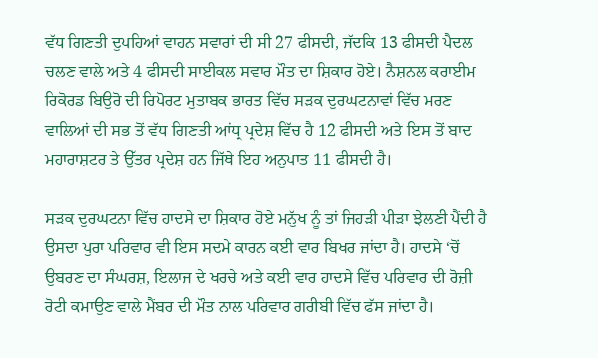ਵੱਧ ਗਿਣਤੀ ਦੁਪਹਿਆਂ ਵਾਹਨ ਸਵਾਰਾਂ ਦੀ ਸੀ 27 ਫੀਸਦੀ, ਜੱਦਕਿ 13 ਫੀਸਦੀ ਪੈਦਲ ਚਲਣ ਵਾਲੇ ਅਤੇ 4 ਫੀਸਦੀ ਸਾਈਕਲ ਸਵਾਰ ਮੌਤ ਦਾ ਸ਼ਿਕਾਰ ਹੋਏ। ਨੈਸ਼ਨਲ ਕਰਾਈਮ ਰਿਕੋਰਡ ਬਿਉਰੋ ਦੀ ਰਿਪੋਰਟ ਮੁਤਾਬਕ ਭਾਰਤ ਵਿੱਚ ਸੜਕ ਦੁਰਘਟਨਾਵਾਂ ਵਿੱਚ ਮਰਣ ਵਾਲਿਆਂ ਦੀ ਸਭ ਤੋਂ ਵੱਧ ਗਿਣਤੀ ਆਂਧ੍ਰ ਪ੍ਰਦੇਸ਼ ਵਿੱਚ ਹੈ 12 ਫੀਸਦੀ ਅਤੇ ਇਸ ਤੋਂ ਬਾਦ ਮਹਾਰਾਸ਼ਟਰ ਤੇ ਉੱਤਰ ਪ੍ਰਦੇਸ਼ ਹਨ ਜਿੱਥੇ ਇਹ ਅਨੁਪਾਤ 11 ਫੀਸਦੀ ਹੈ।

ਸੜਕ ਦੁਰਘਟਨਾ ਵਿੱਚ ਹਾਦਸੇ ਦਾ ਸ਼ਿਕਾਰ ਹੋਏ ਮਨੁੱਖ ਨੂੰ ਤਾਂ ਜਿਹੜੀ ਪੀੜਾ ਝੇਲਣੀ ਪੈਂਦੀ ਹੈ ਉਸਦਾ ਪੁਰਾ ਪਰਿਵਾਰ ਵੀ ਇਸ ਸਦਮੇ ਕਾਰਨ ਕਈ ਵਾਰ ਬਿਖਰ ਜਾਂਦਾ ਹੈ। ਹਾਦਸੇ ‘ਚੋਂ ਉਬਰਣ ਦਾ ਸੰਘਰਸ਼, ਇਲਾਜ ਦੇ ਖਰਚੇ ਅਤੇ ਕਈ ਵਾਰ ਹਾਦਸੇ ਵਿੱਚ ਪਰਿਵਾਰ ਦੀ ਰੋਜ਼ੀ ਰੋਟੀ ਕਮਾਉਣ ਵਾਲੇ ਮੈਂਬਰ ਦੀ ਮੌਤ ਨਾਲ ਪਰਿਵਾਰ ਗਰੀਬੀ ਵਿੱਚ ਫੱਸ ਜਾਂਦਾ ਹੈ।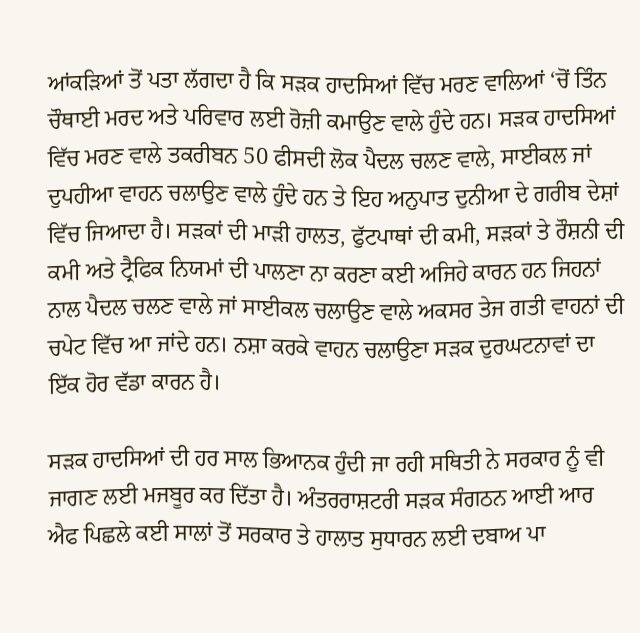ਆਂਕੜਿਆਂ ਤੋਂ ਪਤਾ ਲੱਗਦਾ ਹੈ ਕਿ ਸੜਕ ਹਾਦਸਿਆਂ ਵਿੱਚ ਮਰਣ ਵਾਲਿਆਂ ‘ਚੋਂ ਤਿੰਨ ਚੌਥਾਈ ਮਰਦ ਅਤੇ ਪਰਿਵਾਰ ਲਈ ਰੋਜ਼ੀ ਕਮਾਉਣ ਵਾਲੇ ਹੁੰਦੇ ਹਨ। ਸੜਕ ਹਾਦਸਿਆਂ ਵਿੱਚ ਮਰਣ ਵਾਲੇ ਤਕਰੀਬਨ 50 ਫੀਸਦੀ ਲੋਕ ਪੈਦਲ ਚਲਣ ਵਾਲੇ, ਸਾਈਕਲ ਜਾਂ ਦੁਪਹੀਆ ਵਾਹਨ ਚਲਾਉਣ ਵਾਲੇ ਹੁੰਦੇ ਹਨ ਤੇ ਇਹ ਅਨੁਪਾਤ ਦੁਨੀਆ ਦੇ ਗਰੀਬ ਦੇਸ਼ਾਂ ਵਿੱਚ ਜਿਆਦਾ ਹੈ। ਸੜਕਾਂ ਦੀ ਮਾੜੀ ਹਾਲਤ, ਫੁੱਟਪਾਥਾਂ ਦੀ ਕਮੀ, ਸੜਕਾਂ ਤੇ ਰੌਸ਼ਨੀ ਦੀ ਕਮੀ ਅਤੇ ਟ੍ਰੈਫਿਕ ਨਿਯਮਾਂ ਦੀ ਪਾਲਣਾ ਨਾ ਕਰਣਾ ਕਈ ਅਜਿਹੇ ਕਾਰਨ ਹਨ ਜਿਹਨਾਂ ਨਾਲ ਪੈਦਲ ਚਲਣ ਵਾਲੇ ਜਾਂ ਸਾਈਕਲ ਚਲਾਉਣ ਵਾਲੇ ਅਕਸਰ ਤੇਜ ਗਤੀ ਵਾਹਨਾਂ ਦੀ ਚਪੇਟ ਵਿੱਚ ਆ ਜਾਂਦੇ ਹਨ। ਨਸ਼ਾ ਕਰਕੇ ਵਾਹਨ ਚਲਾਉਣਾ ਸੜਕ ਦੁਰਘਟਨਾਵਾਂ ਦਾ ਇੱਕ ਹੋਰ ਵੱਡਾ ਕਾਰਨ ਹੈ।

ਸੜਕ ਹਾਦਸਿਆਂ ਦੀ ਹਰ ਸਾਲ ਭਿਆਨਕ ਹੁੰਦੀ ਜਾ ਰਹੀ ਸਥਿਤੀ ਨੇ ਸਰਕਾਰ ਨੂੰ ਵੀ ਜਾਗਣ ਲਈ ਮਜਬੂਰ ਕਰ ਦਿੱਤਾ ਹੈ। ਅੰਤਰਰਾਸ਼ਟਰੀ ਸੜਕ ਸੰਗਠਨ ਆਈ ਆਰ ਐਫ ਪਿਛਲੇ ਕਈ ਸਾਲਾਂ ਤੋਂ ਸਰਕਾਰ ਤੇ ਹਾਲਾਤ ਸੁਧਾਰਨ ਲਈ ਦਬਾਅ ਪਾ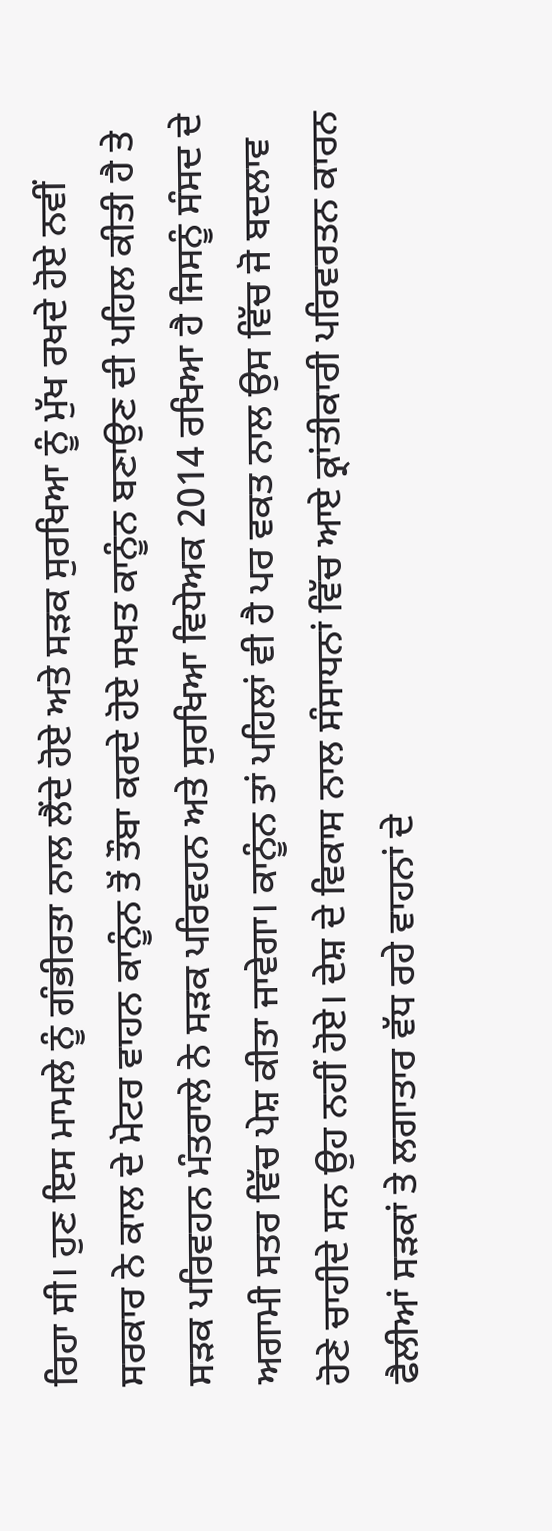ਰਿਹਾ ਸੀ। ਹੁਣ ਇਸ ਮਾਮਲੇ ਨੂੰ ਗੰਭੀਰਤਾ ਨਾਲ ਲੈਂਦੇ ਹੋਏ ਅਤੇ ਸੜਕ ਸੁਰਖਿਆ ਨੂੰ ਮੁੱਖ ਰਖਦੇ ਹੋਏ ਨਵੀਂ ਸਰਕਾਰ ਨੇ ਕਾਲ ਦੇ ਮੋਟਰ ਵਾਹਨ ਕਾਨੂੰਨ ਤੋਂ ਤੌਬਾ ਕਰਦੇ ਹੋਏ ਸਖਤ ਕਾਨੂੰਨ ਬਣਾਉਣ ਦੀ ਪਹਿਲ ਕੀਤੀ ਹੈ ਤੇ ਸੜਕ ਪਰਿਵਹਨ ਮੰਤਰਾਲੇ ਨੇ ਸੜਕ ਪਰਿਵਹਨ ਅਤੇ ਸੁਰਖਿਆ ਵਿਧੇਅਕ 2014 ਰਖਿਆ ਹੈ ਜਿਸਨੂੰ ਸੰਸਦ ਦੇ ਅਗਾਮੀ ਸਤਰ ਵਿੱਚ ਪੇਸ਼ ਕੀਤਾ ਜਾਵੇਗਾ। ਕਾਨੂੰਨ ਤਾਂ ਪਹਿਲਾਂ ਵੀ ਹੈ ਪਰ ਵਕਤ ਨਾਲ ਉਸ ਵਿੱਚ ਜੋ ਬਦਲਾਵ ਹੋਣੇ ਚਾਹੀਦੇ ਸਨ ਉਹ ਨਹੀਂ ਹੋਏ। ਦੇਸ਼ ਦੇ ਵਿਕਾਸ ਨਾਲ ਸੰਸਾਧਨਾਂ ਵਿੱਚ ਆਏ ਕ੍ਰਾਂਤੀਕਾਰੀ ਪਰਿਵਰਤਨ ਕਾਰਨ ਫੈਲੀਆਂ ਸੜਕਾਂ ਤੇ ਲਗਾਤਾਰ ਵੱਧ ਰਹੇ ਵਾਹਨਾਂ ਦੇ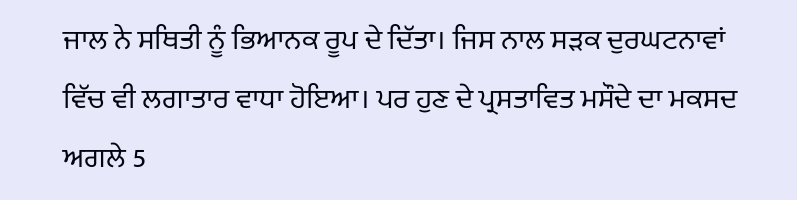ਜਾਲ ਨੇ ਸਥਿਤੀ ਨੂੰ ਭਿਆਨਕ ਰੂਪ ਦੇ ਦਿੱਤਾ। ਜਿਸ ਨਾਲ ਸੜਕ ਦੁਰਘਟਨਾਵਾਂ ਵਿੱਚ ਵੀ ਲਗਾਤਾਰ ਵਾਧਾ ਹੋਇਆ। ਪਰ ਹੁਣ ਦੇ ਪ੍ਰਸਤਾਵਿਤ ਮਸੌਦੇ ਦਾ ਮਕਸਦ ਅਗਲੇ 5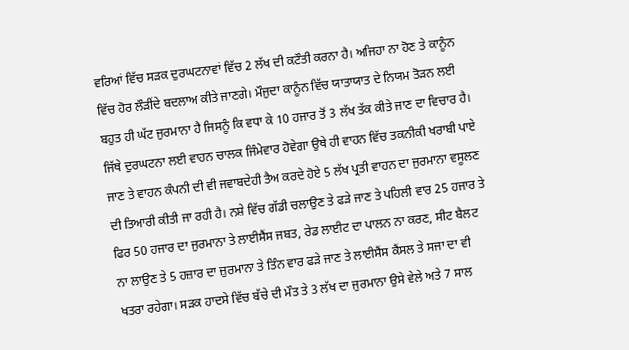ਵਰਿਆਂ ਵਿੱਚ ਸੜਕ ਦੁਰਘਟਨਾਵਾਂ ਵਿੱਚ 2 ਲੱਖ ਦੀ ਕਟੌਤੀ ਕਰਨਾ ਹੈ। ਅਜਿਹਾ ਨਾ ਹੋਣ ਤੇ ਕਾਨੂੰਨ ਵਿੱਚ ਹੋਰ ਲੌੜੀਂਦੇ ਬਦਲਾਅ ਕੀਤੇ ਜਾਣਗੇ। ਮੌਜੁਦਾ ਕਾਨੂੰਨ ਵਿੱਚ ਯਾਤਾਯਾਤ ਦੇ ਨਿਯਮ ਤੋੜਨ ਲਈ ਬਹੁਤ ਹੀ ਘੱਟ ਜੁਰਮਾਨਾ ਹੈ ਜਿਸਨੂੰ ਕਿ ਵਧਾ ਕੇ 10 ਹਜਾਰ ਤੋਂ 3 ਲੱਖ ਤੱਕ ਕੀਤੇ ਜਾਣ ਦਾ ਵਿਚਾਰ ਹੈ। ਜਿੱਥੇ ਦੁਰਘਟਨਾ ਲਈ ਵਾਹਨ ਚਾਲਕ ਜਿੰਮੇਵਾਰ ਹੋਵੇਗਾ ਉਥੇ ਹੀ ਵਾਹਨ ਵਿੱਚ ਤਕਨੀਕੀ ਖਰਾਬੀ ਪਾਏ ਜਾਣ ਤੇ ਵਾਹਨ ਕੰਪਨੀ ਦੀ ਵੀ ਜਵਾਬਦੇਹੀ ਤੈਅ ਕਰਦੇ ਹੋਏ 5 ਲੱਖ ਪ੍ਰਤੀ ਵਾਹਨ ਦਾ ਜੁਰਮਾਨਾ ਵਸੂਲਣ ਦੀ ਤਿਆਰੀ ਕੀਤੀ ਜਾ ਰਹੀ ਹੈ। ਨਸ਼ੇ ਵਿੱਚ ਗੱਡੀ ਚਲਾਉਣ ਤੇ ਫੜੇ ਜਾਣ ਤੇ ਪਹਿਲੀ ਵਾਰ 25 ਹਜਾਰ ਤੇ ਫਿਰ 50 ਹਜਾਰ ਦਾ ਜੁਰਮਾਨਾ ਤੇ ਲਾਈਸੈਂਸ ਜਬਤ, ਰੇਡ ਲਾਈਟ ਦਾ ਪਾਲਨ ਨਾ ਕਰਣ, ਸੀਟ ਬੈਲਟ ਨਾ ਲਾਉਣ ਤੇ 5 ਹਜ਼ਾਰ ਦਾ ਜ਼ੁਰਮਾਨਾ ਤੇ ਤਿੰਨ ਵਾਰ ਫੜੇ ਜਾਣ ਤੇ ਲਾਈਸੈਂਸ ਕੈਂਸਲ ਤੇ ਸਜਾ ਦਾ ਵੀ ਖਤਰਾ ਰਹੇਗਾ। ਸੜਕ ਹਾਦਸੇ ਵਿੱਚ ਬੱਚੇ ਦੀ ਮੌਤ ਤੇ 3 ਲੱਖ ਦਾ ਜੁਰਮਾਨਾ ਉਸੇ ਵੇਲੇ ਅਤੇ 7 ਸਾਲ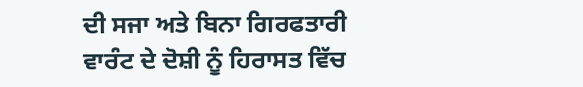ਦੀ ਸਜਾ ਅਤੇ ਬਿਨਾ ਗਿਰਫਤਾਰੀ ਵਾਰੰਟ ਦੇ ਦੋਸ਼ੀ ਨੂੰ ਹਿਰਾਸਤ ਵਿੱਚ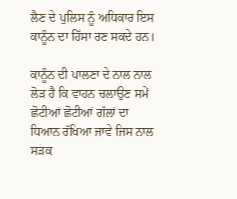ਲੈਣ ਦੇ ਪੁਲਿਸ ਨੂੰ ਅਧਿਕਾਰ ਇਸ ਕਾਨੂੰਨ ਦਾ ਹਿੱਸਾ ਰਣ ਸਕਦੇ ਹਨ।

ਕਾਨੂੰਨ ਦੀ ਪਾਲਣਾ ਦੇ ਨਾਲ ਨਾਲ ਲੋੜ ਹੈ ਕਿ ਵਾਹਨ ਚਲਾਉਣ ਸਮੇਂ ਛੋਟੀਆਂ ਛੋਟੀਆਂ ਗੱਲਾਂ ਦਾ ਧਿਆਨ ਰੱਖਿਆ ਜਾਵੇ ਜਿਸ ਨਾਲ ਸੜਕ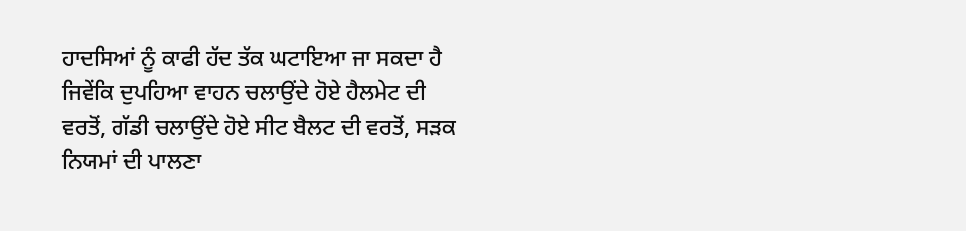ਹਾਦਸਿਆਂ ਨੂੰ ਕਾਫੀ ਹੱਦ ਤੱਕ ਘਟਾਇਆ ਜਾ ਸਕਦਾ ਹੈ ਜਿਵੇਂਕਿ ਦੁਪਹਿਆ ਵਾਹਨ ਚਲਾਉਂਦੇ ਹੋਏ ਹੈਲਮੇਟ ਦੀ ਵਰਤੋਂ, ਗੱਡੀ ਚਲਾਉਂਦੇ ਹੋਏ ਸੀਟ ਬੈਲਟ ਦੀ ਵਰਤੋਂ, ਸੜਕ ਨਿਯਮਾਂ ਦੀ ਪਾਲਣਾ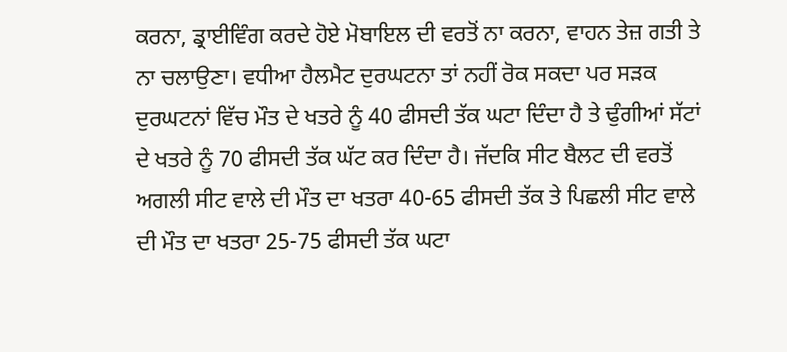ਕਰਨਾ, ਡ੍ਰਾਈਵਿੰਗ ਕਰਦੇ ਹੋਏ ਮੋਬਾਇਲ ਦੀ ਵਰਤੋਂ ਨਾ ਕਰਨਾ, ਵਾਹਨ ਤੇਜ਼ ਗਤੀ ਤੇ ਨਾ ਚਲਾਉਣਾ। ਵਧੀਆ ਹੈਲਮੈਟ ਦੁਰਘਟਨਾ ਤਾਂ ਨਹੀਂ ਰੋਕ ਸਕਦਾ ਪਰ ਸੜਕ ਦੁਰਘਟਨਾਂ ਵਿੱਚ ਮੌਤ ਦੇ ਖਤਰੇ ਨੂੰ 40 ਫੀਸਦੀ ਤੱਕ ਘਟਾ ਦਿੰਦਾ ਹੈ ਤੇ ਢੁੰਗੀਆਂ ਸੱਟਾਂ ਦੇ ਖਤਰੇ ਨੂੰ 70 ਫੀਸਦੀ ਤੱਕ ਘੱਟ ਕਰ ਦਿੰਦਾ ਹੈ। ਜੱਦਕਿ ਸੀਟ ਬੈਲਟ ਦੀ ਵਰਤੋਂ ਅਗਲੀ ਸੀਟ ਵਾਲੇ ਦੀ ਮੌਤ ਦਾ ਖਤਰਾ 40-65 ਫੀਸਦੀ ਤੱਕ ਤੇ ਪਿਛਲੀ ਸੀਟ ਵਾਲੇ ਦੀ ਮੌਤ ਦਾ ਖਤਰਾ 25-75 ਫੀਸਦੀ ਤੱਕ ਘਟਾ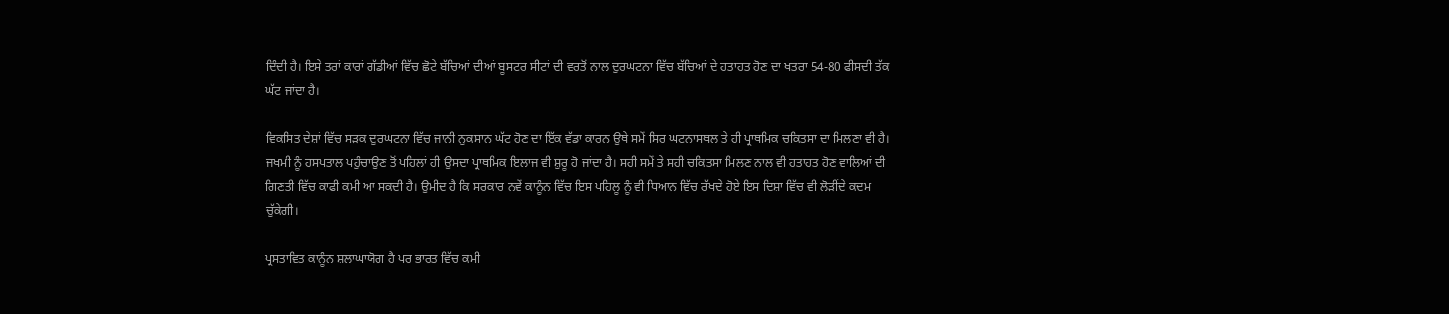ਦਿੰਦੀ ਹੈ। ਇਸੇ ਤਰਾਂ ਕਾਰਾਂ ਗੱਡੀਆਂ ਵਿੱਚ ਛੋਟੇ ਬੱਚਿਆਂ ਦੀਆਂ ਬੂਸਟਰ ਸੀਟਾਂ ਦੀ ਵਰਤੋਂ ਨਾਲ ਦੁਰਘਟਨਾ ਵਿੱਚ ਬੱਚਿਆਂ ਦੇ ਹਤਾਹਤ ਹੋਣ ਦਾ ਖਤਰਾ 54-80 ਫੀਸਦੀ ਤੱਕ ਘੱਟ ਜਾਂਦਾ ਹੈ।

ਵਿਕਸਿਤ ਦੇਸ਼ਾਂ ਵਿੱਚ ਸੜਕ ਦੁਰਘਟਨਾ ਵਿੱਚ ਜਾਨੀ ਨੁਕਸਾਨ ਘੱਟ ਹੋਣ ਦਾ ਇੱਕ ਵੱਡਾ ਕਾਰਨ ਉਥੇ ਸਮੇਂ ਸਿਰ ਘਟਨਾਸਥਲ ਤੇ ਹੀ ਪ੍ਰਾਥਮਿਕ ਚਕਿਤਸਾ ਦਾ ਮਿਲਣਾ ਵੀ ਹੈ। ਜਖਮੀ ਨੂੰ ਹਸਪਤਾਲ ਪਹੁੰਚਾਉਣ ਤੋਂ ਪਹਿਲਾਂ ਹੀ ਉਸਦਾ ਪ੍ਰਾਥਮਿਕ ਇਲਾਜ ਵੀ ਸ਼ੁਰੂ ਹੋ ਜਾਂਦਾ ਹੈ। ਸਹੀ ਸਮੇਂ ਤੇ ਸਹੀ ਚਕਿਤਸਾ ਮਿਲਣ ਨਾਲ ਵੀ ਹਤਾਹਤ ਹੋਣ ਵਾਲਿਆਂ ਦੀ ਗਿਣਤੀ ਵਿੱਚ ਕਾਫੀ ਕਮੀ ਆ ਸਕਦੀ ਹੈ। ਉਮੀਦ ਹੈ ਕਿ ਸਰਕਾਰ ਨਵੇਂ ਕਾਨੂੰਨ ਵਿੱਚ ਇਸ ਪਹਿਲੂ ਨੂੰ ਵੀ ਧਿਆਨ ਵਿੱਚ ਰੱਖਦੇ ਹੋਏ ਇਸ ਦਿਸ਼ਾ ਵਿੱਚ ਵੀ ਲੋੜੀਂਦੇ ਕਦਮ ਚੁੱਕੇਗੀ।

ਪ੍ਰਸਤਾਵਿਤ ਕਾਨੂੰਨ ਸ਼ਲਾਘਾਯੋਗ ਹੈ ਪਰ ਭਾਰਤ ਵਿੱਚ ਕਮੀ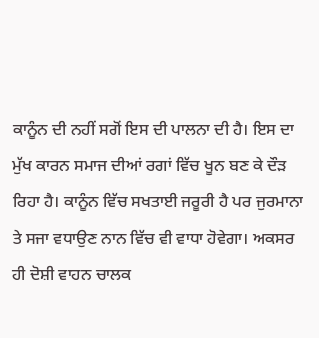ਕਾਨੂੰਨ ਦੀ ਨਹੀਂ ਸਗੋਂ ਇਸ ਦੀ ਪਾਲਨਾ ਦੀ ਹੈ। ਇਸ ਦਾ ਮੁੱਖ ਕਾਰਨ ਸਮਾਜ ਦੀਆਂ ਰਗਾਂ ਵਿੱਚ ਖੂਨ ਬਣ ਕੇ ਦੌੜ ਰਿਹਾ ਹੈ। ਕਾਨੂੰਨ ਵਿੱਚ ਸਖਤਾਈ ਜਰੂਰੀ ਹੈ ਪਰ ਜੁਰਮਾਨਾ ਤੇ ਸਜਾ ਵਧਾਉਣ ਨਾਨ ਵਿੱਚ ਵੀ ਵਾਧਾ ਹੋਵੇਗਾ। ਅਕਸਰ ਹੀ ਦੋਸ਼ੀ ਵਾਹਨ ਚਾਲਕ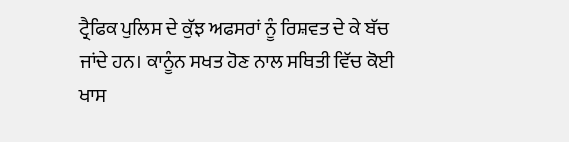ਟ੍ਰੈਫਿਕ ਪੁਲਿਸ ਦੇ ਕੁੱਝ ਅਫਸਰਾਂ ਨੂੰ ਰਿਸ਼ਵਤ ਦੇ ਕੇ ਬੱਚ ਜਾਂਦੇ ਹਨ। ਕਾਨੂੰਨ ਸਖਤ ਹੋਣ ਨਾਲ ਸਥਿਤੀ ਵਿੱਚ ਕੋਈ ਖਾਸ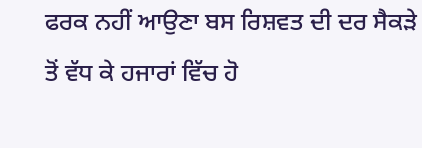ਫਰਕ ਨਹੀਂ ਆਉਣਾ ਬਸ ਰਿਸ਼ਵਤ ਦੀ ਦਰ ਸੈਕੜੇ ਤੋਂ ਵੱਧ ਕੇ ਹਜਾਰਾਂ ਵਿੱਚ ਹੋ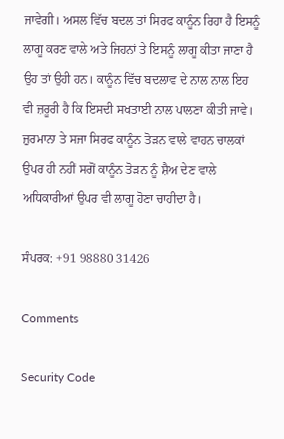ਜਾਵੇਗੀ। ਅਸਲ ਵਿੱਚ ਬਦਲ ਤਾਂ ਸਿਰਫ ਕਾਨੂੰਨ ਰਿਹਾ ਹੈ ਇਸਨੂੰ ਲਾਗੂ ਕਰਣ ਵਾਲੇ ਅਤੇ ਜਿਹਨਾਂ ਤੇ ਇਸਨੂੰ ਲਾਗੂ ਕੀਤਾ ਜਾਣਾ ਹੈ ਉਹ ਤਾਂ ਉਹੀ ਹਨ। ਕਾਨੂੰਨ ਵਿੱਚ ਬਦਲਾਵ ਦੇ ਨਾਲ ਨਾਲ ਇਹ ਵੀ ਜ਼ਰੂਰੀ ਹੈ ਕਿ ਇਸਦੀ ਸਖਤਾਈ ਨਾਲ ਪਾਲਣਾ ਕੀਤੀ ਜਾਵੇ। ਜ਼ੁਰਮਾਨਾ ਤੇ ਸਜਾ ਸਿਰਫ ਕਾਨੂੰਨ ਤੋੜਨ ਵਾਲੇ ਵਾਹਨ ਚਾਲਕਾਂ ਉਪਰ ਹੀ ਨਹੀਂ ਸਗੋਂ ਕਾਨੂੰਨ ਤੋੜਨ ਨੂੰ ਸ਼ੈਅ ਦੇਣ ਵਾਲੇ ਅਧਿਕਾਰੀਆਂ ਉਪਰ ਵੀ ਲਾਗੂ ਹੋਣਾ ਚਾਹੀਦਾ ਹੈ।

ਸੰਪਰਕ: +91 98880 31426

Comments

Security Code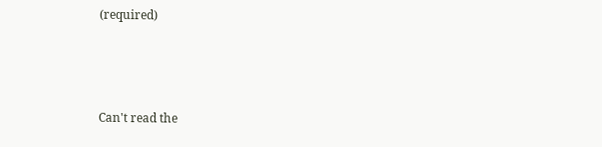(required)



Can't read the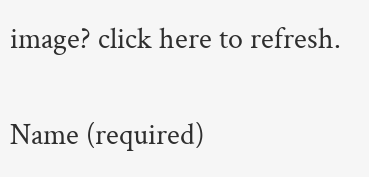image? click here to refresh.

Name (required)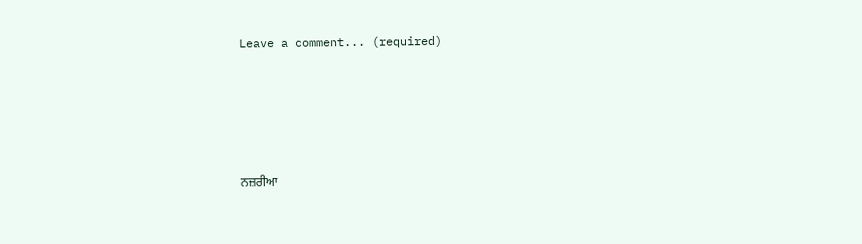Leave a comment... (required)





ਨਜ਼ਰੀਆ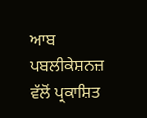ਆਬ ਪਬਲੀਕੇਸ਼ਨਜ਼ ਵੱਲੋਂ ਪ੍ਰਕਾਸ਼ਿਤ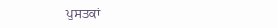ਪੁਸਤਕਾਂ